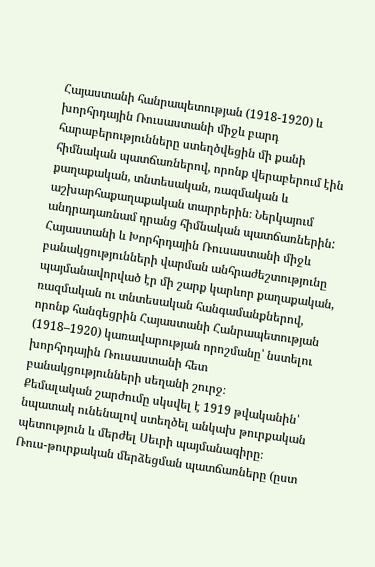Հայաստանի հանրապետության (1918-1920) և խորհրդային Ռուսաստանի միջև բարդ հարաբերությունները ստեղծվեցին մի քանի հիմնական պատճառներով, որոնք վերաբերում էին քաղաքական, տնտեսական, ռազմական և աշխարհաքաղաքական տարրերին։ Ներկայում անդրադառնամ դրանց հիմնական պատճառներին:
Հայաստանի և Խորհրդային Ռուսաստանի միջև բանակցությունների վարման անհրաժեշտությունը պայմանավորված էր մի շարք կարևոր քաղաքական, ռազմական ու տնտեսական հանգամանքներով, որոնք հանգեցրին Հայաստանի Հանրապետության (1918–1920) կառավարության որոշմանը՝ նստելու խորհրդային Ռուսաստանի հետ բանակցությունների սեղանի շուրջ։
Քեմալական շարժումը սկսվել է 1919 թվականին՝ նպատակ ունենալով ստեղծել անկախ թուրքական պետություն և մերժել Սեւրի պայմանագիրը։
Ռուս-թուրքական մերձեցման պատճառները (ըստ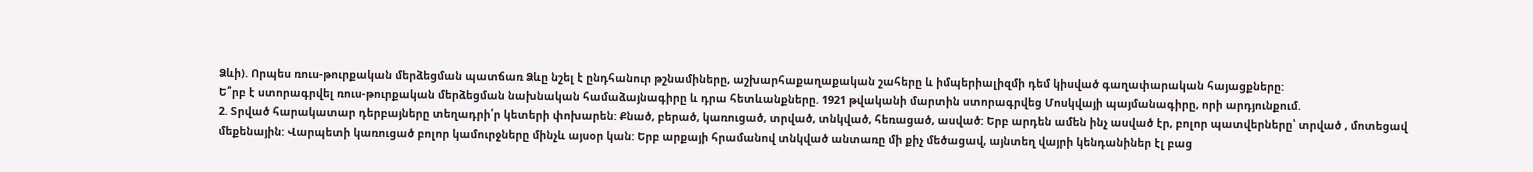Ձևի). Որպես ռուս-թուրքական մերձեցման պատճառ Ձևը նշել է ընդհանուր թշնամիները, աշխարհաքաղաքական շահերը և իմպերիալիզմի դեմ կիսված գաղափարական հայացքները:
Ե՞րբ է ստորագրվել ռուս-թուրքական մերձեցման նախնական համաձայնագիրը և դրա հետևանքները. 1921 թվականի մարտին ստորագրվեց Մոսկվայի պայմանագիրը, որի արդյունքում.
2. Տրված հարակատար դերբայները տեղադրի՛ր կետերի փոխարեն: Քնած, բերած, կառուցած, տրված, տնկված, հեռացած, ասված: Երբ արդեն ամեն ինչ ասված էր, բոլոր պատվերները՝ տրված , մոտեցավ մեքենային: Վարպետի կառուցած բոլոր կամուրջները մինչև այսօր կան: Երբ արքայի հրամանով տնկված անտառը մի քիչ մեծացավ, այնտեղ վայրի կենդանիներ էլ բաց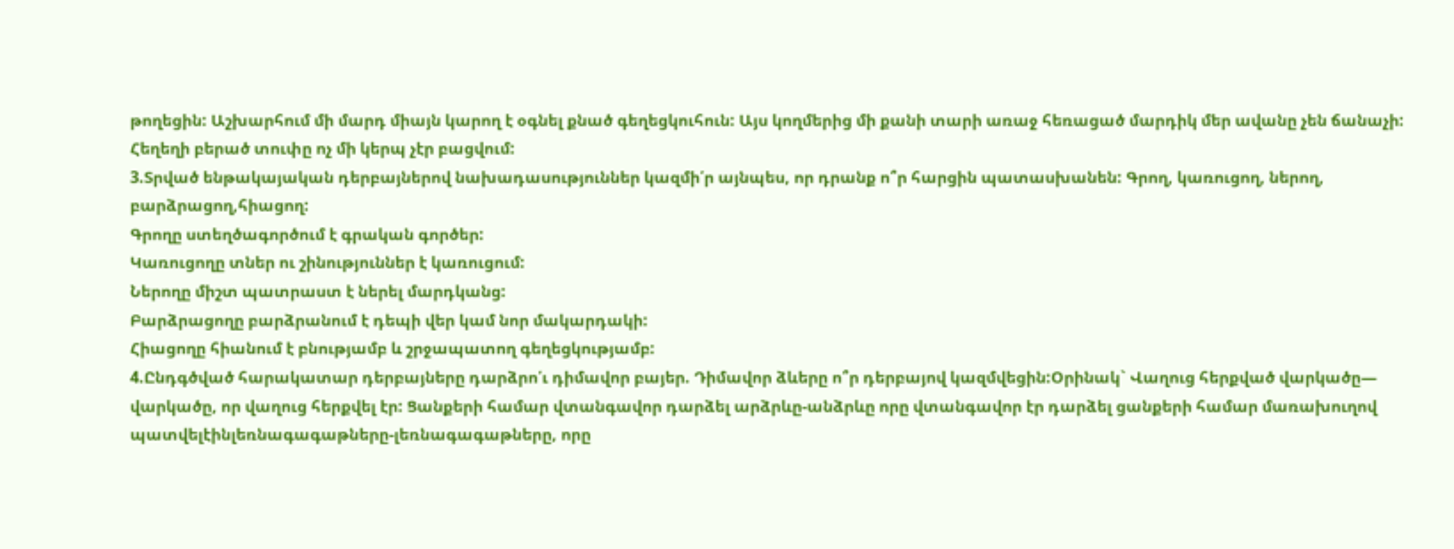թողեցին: Աշխարհում մի մարդ միայն կարող է օգնել քնած գեղեցկուհուն: Այս կողմերից մի քանի տարի առաջ հեռացած մարդիկ մեր ավանը չեն ճանաչի: Հեղեղի բերած տուփը ոչ մի կերպ չէր բացվում:
3.Տրված ենթակայական դերբայներով նախադասություններ կազմի՛ր այնպես, որ դրանք ո՞ր հարցին պատասխանեն: Գրող, կառուցող, ներող, բարձրացող,հիացող:
Գրողը ստեղծագործում է գրական գործեր:
Կառուցողը տներ ու շինություններ է կառուցում:
Ներողը միշտ պատրաստ է ներել մարդկանց:
Բարձրացողը բարձրանում է դեպի վեր կամ նոր մակարդակի:
Հիացողը հիանում է բնությամբ և շրջապատող գեղեցկությամբ:
4.Ընդգծված հարակատար դերբայները դարձրո՛ւ դիմավոր բայեր. Դիմավոր ձևերը ո՞ր դերբայով կազմվեցին:Օրինակ` Վաղուց հերքված վարկածը— վարկածը, որ վաղուց հերքվել էր: Ցանքերի համար վտանգավոր դարձել արձրևը-անձրևը որը վտանգավոր էր դարձել ցանքերի համար մառախուղով պատվելէինլեռնագագաթները-լեռնագագաթները, որը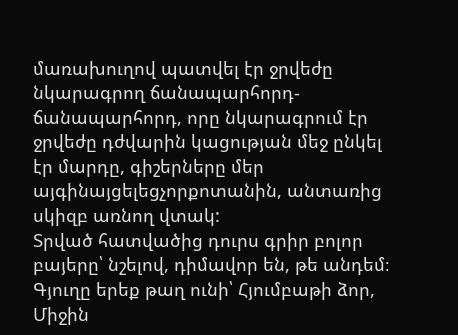մառախուղով պատվել էր ջրվեժը նկարագրող ճանապարհորդ-ճանապարհորդ, որը նկարագրում էր ջրվեժը դժվարին կացության մեջ ընկել էր մարդը, գիշերները մեր այգինայցելեցչորքոտանին, անտառից սկիզբ առնող վտակ:
Տրված հատվածից դուրս գրիր բոլոր բայերը՝ նշելով, դիմավոր են, թե անդեմ։
Գյուղը երեք թաղ ունի՝ Հյումբաթի ձոր, Միջին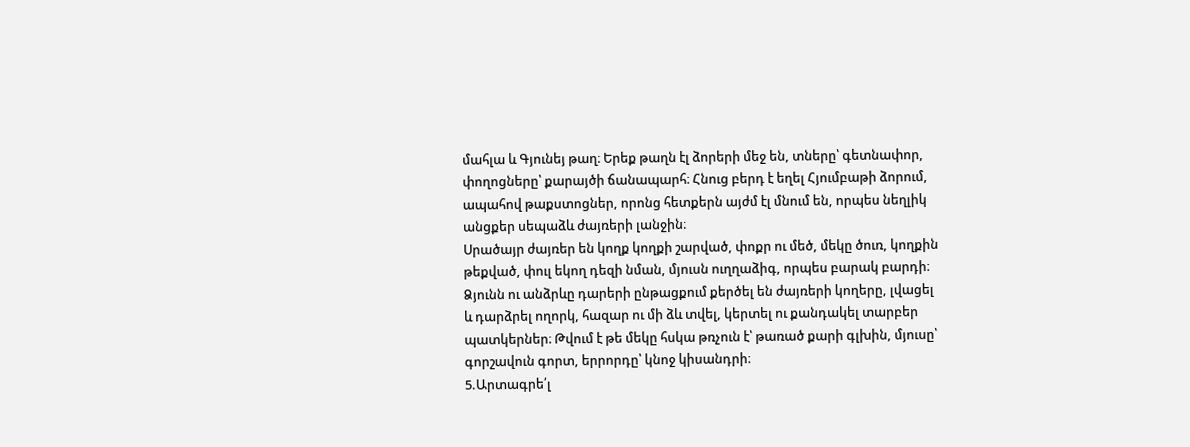մահլա և Գյունեյ թաղ։ Երեք թաղն էլ ձորերի մեջ են, տները՝ գետնափոր, փողոցները՝ քարայծի ճանապարհ։ Հնուց բերդ է եղել Հյումբաթի ձորում, ապահով թաքստոցներ, որոնց հետքերն այժմ էլ մնում են, որպես նեղլիկ անցքեր սեպաձև ժայռերի լանջին։
Սրածայր ժայռեր են կողք կողքի շարված, փոքր ու մեծ, մեկը ծուռ, կողքին թեքված, փուլ եկող դեզի նման, մյուսն ուղղաձիգ, որպես բարակ բարդի։ Ձյունն ու անձրևը դարերի ընթացքում քերծել են ժայռերի կողերը, լվացել և դարձրել ողորկ, հազար ու մի ձև տվել, կերտել ու քանդակել տարբեր պատկերներ։ Թվում է թե մեկը հսկա թռչուն է՝ թառած քարի գլխին, մյուսը՝ գորշավուն գորտ, երրորդը՝ կնոջ կիսանդրի։
5.Արտագրե՛լ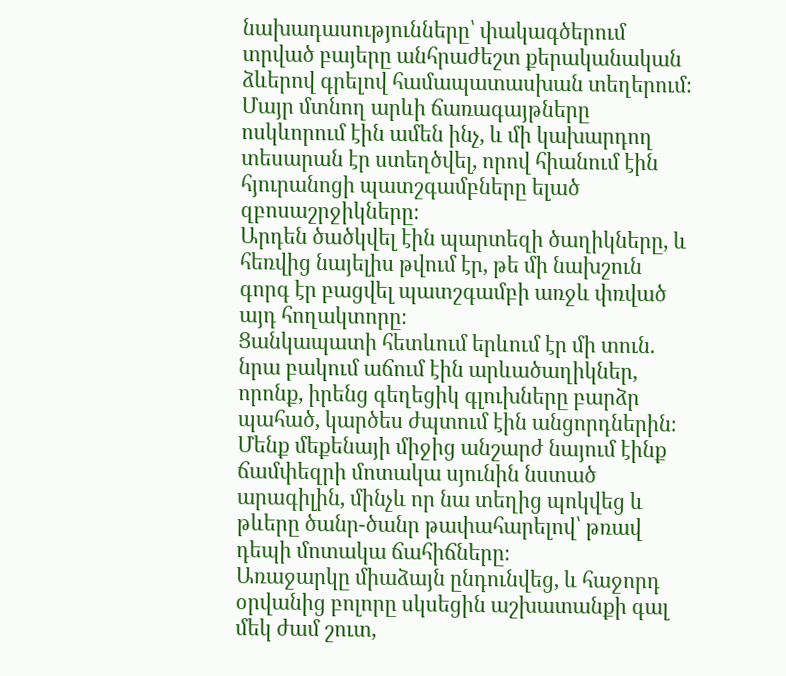նախադասությունները՝ փակագծերում տրված բայերը անհրաժեշտ քերականական ձևերով գրելով համապատասխան տեղերում։
Մայր մտնող արևի ճառագայթները ոսկևորում էին ամեն ինչ, և մի կախարդող տեսարան էր ստեղծվել, որով հիանում էին հյուրանոցի պատշգամբները ելած զբոսաշրջիկները։
Արդեն ծածկվել էին պարտեզի ծաղիկները, և հեռվից նայելիս թվում էր, թե մի նախշուն գորգ էր բացվել պատշգամբի առջև փռված այդ հողակտորը։
Ցանկապատի հետևում երևում էր մի տուն. նրա բակում աճում էին արևածաղիկներ, որոնք, իրենց գեղեցիկ գլուխները բարձր պահած, կարծես ժպտում էին անցորդներին։
Մենք մեքենայի միջից անշարժ նայում էինք ճամփեզրի մոտակա սյունին նստած արագիլին, մինչև որ նա տեղից պոկվեց և թևերը ծանր-ծանր թափահարելով՝ թռավ դեպի մոտակա ճահիճները։
Առաջարկը միաձայն ընդունվեց, և հաջորդ օրվանից բոլորը սկսեցին աշխատանքի գալ մեկ ժամ շուտ,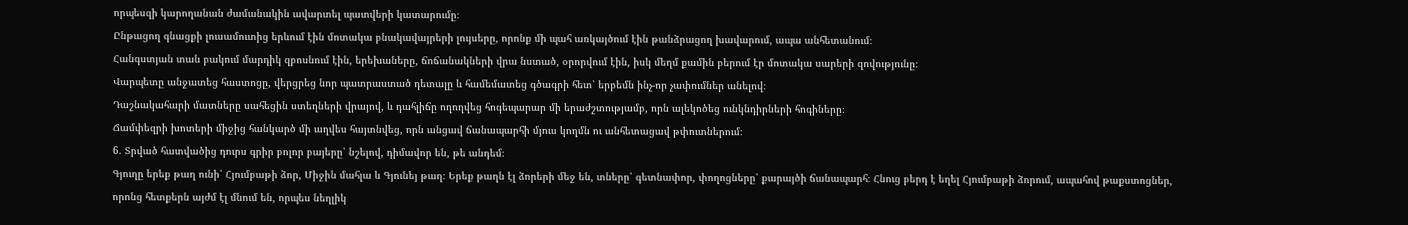որպեսզի կարողանան ժամանակին ավարտել պատվերի կատարումը։
Ընթացող գնացքի լուսամուտից երևում էին մոտակա բնակավայրերի լույսերը, որոնք մի պահ առկայծում էին թանձրացող խավարում, ապա անհետանում։
Հանգստյան տան բակում մարդիկ զբոսնում էին, երեխաները, ճոճանակների վրա նստած, օրորվում էին, իսկ մեղմ քամին բերում էր մոտակա սարերի զովությունը։
Վարպետը անջատեց հաստոցը, վերցրեց նոր պատրաստած դետալը և համեմատեց գծագրի հետ՝ երբեմն ինչ-որ չափումներ անելով։
Դաշնակահարի մատները սահեցին ստեղների վրայով, և դահլիճը ողողվեց հոգեպարար մի երաժշտությամբ, որն ալեկոծեց ունկնդիրների հոգիները։
Ճամփեզրի խոտերի միջից հանկարծ մի աղվես հայտնվեց, որն անցավ ճանապարհի մյուս կողմն ու անհետացավ թփուտներում։
6. Տրված հատվածից դուրս գրիր բոլոր բայերը՝ նշելով, դիմավոր են, թե անդեմ։
Գյուղը երեք թաղ ունի՝ Հյումբաթի ձոր, Միջին մահլա և Գյունեյ թաղ։ Երեք թաղն էլ ձորերի մեջ են, տները՝ գետնափոր, փողոցները՝ քարայծի ճանապարհ։ Հնուց բերդ է եղել Հյումբաթի ձորում, ապահով թաքստոցներ, որոնց հետքերն այժմ էլ մնում են, որպես նեղլիկ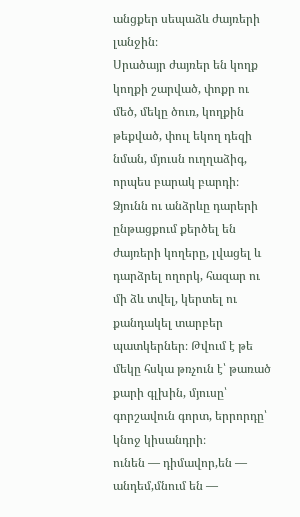անցքեր սեպաձև ժայռերի լանջին։
Սրածայր ժայռեր են կողք կողքի շարված, փոքր ու մեծ, մեկը ծուռ, կողքին թեքված, փուլ եկող դեզի նման, մյուսն ուղղաձիգ, որպես բարակ բարդի։ Ձյունն ու անձրևը դարերի ընթացքում քերծել են ժայռերի կողերը, լվացել և դարձրել ողորկ, հազար ու մի ձև տվել, կերտել ու քանդակել տարբեր պատկերներ։ Թվում է թե մեկը հսկա թռչուն է՝ թառած քարի գլխին, մյուսը՝ գորշավուն գորտ, երրորդը՝ կնոջ կիսանդրի։
ունեն — դիմավոր,են — անդեմ,մնում են —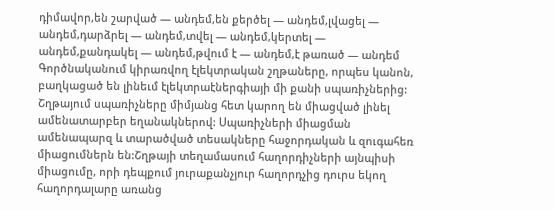դիմավոր,են շարված — անդեմ,են քերծել — անդեմ,լվացել — անդեմ,դարձրել — անդեմ,տվել — անդեմ,կերտել — անդեմ,քանդակել — անդեմ,թվում է — անդեմ,է թառած — անդեմ
Գործնականում կիրառվող էլեկտրական շղթաները, որպես կանոն, բաղկացած են լինեւմ էլեկտրաէներգիայի մի քանի սպառիչներից: Շղթայում սպառիչները միմյանց հետ կարող են միացված լինել ամենատարբեր եղանակներով: Սպառիչների միացման ամենապարզ և տարածված տեսակները հաջորդական և զուգահեռ միացումներն են:Շղթայի տեղամասում հաղորդիչների այնպիսի միացումը, որի դեպքում յուրաքանչյուր հաղորդչից դուրս եկող հաղորդալարը առանց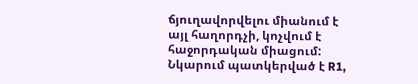ճյուղավորվելու միանում է այլ հաղորդչի, կոչվում է հաջորդական միացում:
Նկարում պատկերված է R1,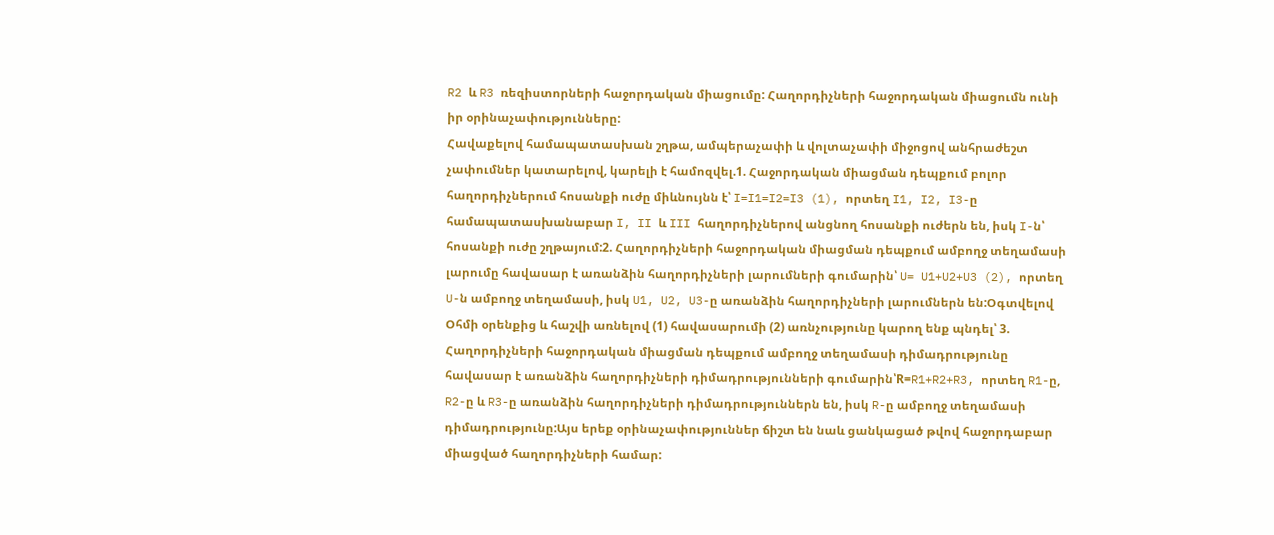R2 և R3 ռեզիստորների հաջորդական միացումը: Հաղորդիչների հաջորդական միացումն ունի իր օրինաչափությունները:
Հավաքելով համապատասխան շղթա, ամպերաչափի և վոլտաչափի միջոցով անհրաժեշտ չափումներ կատարելով, կարելի է համոզվել.1. Հաջորդական միացման դեպքում բոլոր հաղորդիչներում հոսանքի ուժը միևնույնն է՝ I=I1=I2=I3 (1), որտեղ I1, I2, I3-ը համապատասխանաբար I, II և III հաղորդիչներով անցնող հոսանքի ուժերն են, իսկ I-ն՝ հոսանքի ուժը շղթայում:2. Հաղորդիչների հաջորդական միացման դեպքում ամբողջ տեղամասի լարումը հավասար է առանձին հաղորդիչների լարումների գումարին՝ U= U1+U2+U3 (2), որտեղ U-ն ամբողջ տեղամասի, իսկ U1, U2, U3-ը առանձին հաղորդիչների լարումներն են:Օգտվելով Օհմի օրենքից և հաշվի առնելով (1) հավասարումի (2) առնչությունը կարող ենք պնդել՝ 3. Հաղորդիչների հաջորդական միացման դեպքում ամբողջ տեղամասի դիմադրությունը հավասար է առանձին հաղորդիչների դիմադրությունների գումարին՝R=R1+R2+R3, որտեղ R1-ը, R2-ը և R3-ը առանձին հաղորդիչների դիմադրություններն են, իսկ R-ը ամբողջ տեղամասի դիմադրությունը:Այս երեք օրինաչափություններ ճիշտ են նաև ցանկացած թվով հաջորդաբար միացված հաղորդիչների համար: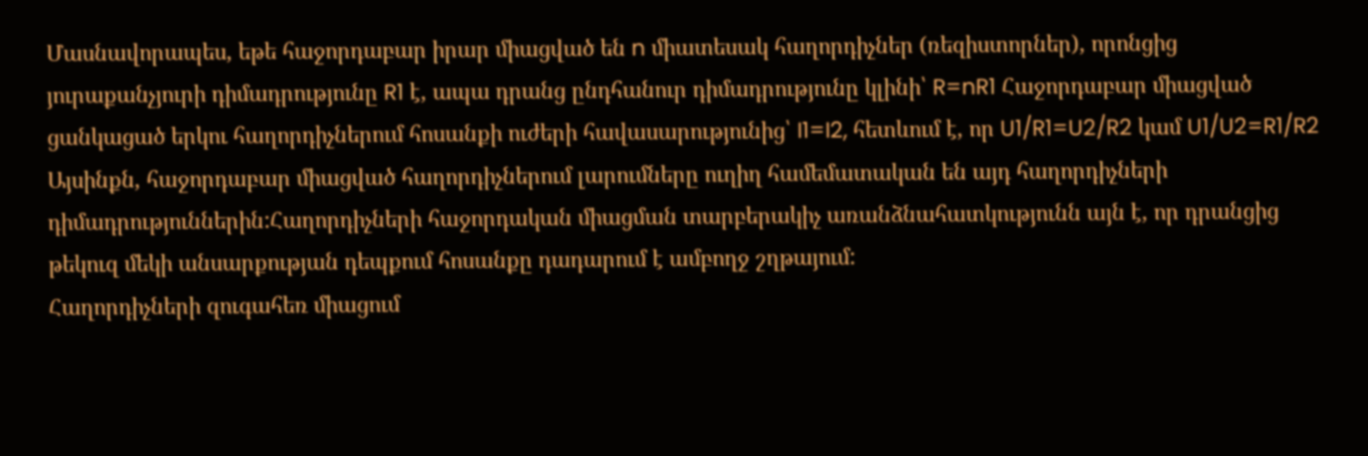Մասնավորապես, եթե հաջորդաբար իրար միացված են n միատեսակ հաղորդիչներ (ռեզիստորներ), որոնցից յուրաքանչյուրի դիմադրությունը R1 է, ապա դրանց ընդհանուր դիմադրությունը կլինի՝ R=nR1 Հաջորդաբար միացված ցանկացած երկու հաղորդիչներում հոսանքի ուժերի հավասարությունից՝ I1=I2, հետևում է, որ U1/R1=U2/R2 կամ U1/U2=R1/R2
Այսինքն, հաջորդաբար միացված հաղորդիչներում լարումները ուղիղ համեմատական են այդ հաղորդիչների դիմադրություններին:Հաղորդիչների հաջորդական միացման տարբերակիչ առանձնահատկությունն այն է, որ դրանցից թեկուզ մեկի անսարքության դեպքում հոսանքը դադարում է ամբողջ շղթայում:
Հաղորդիչների զուգահեռ միացում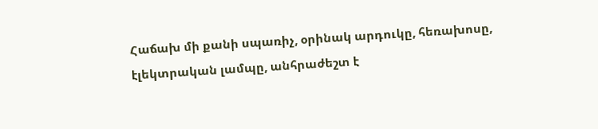Հաճախ մի քանի սպառիչ, օրինակ արդուկը, հեռախոսը, էլեկտրական լամպը, անհրաժեշտ է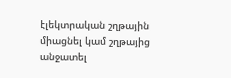էլեկտրական շղթային միացնել կամ շղթայից անջատել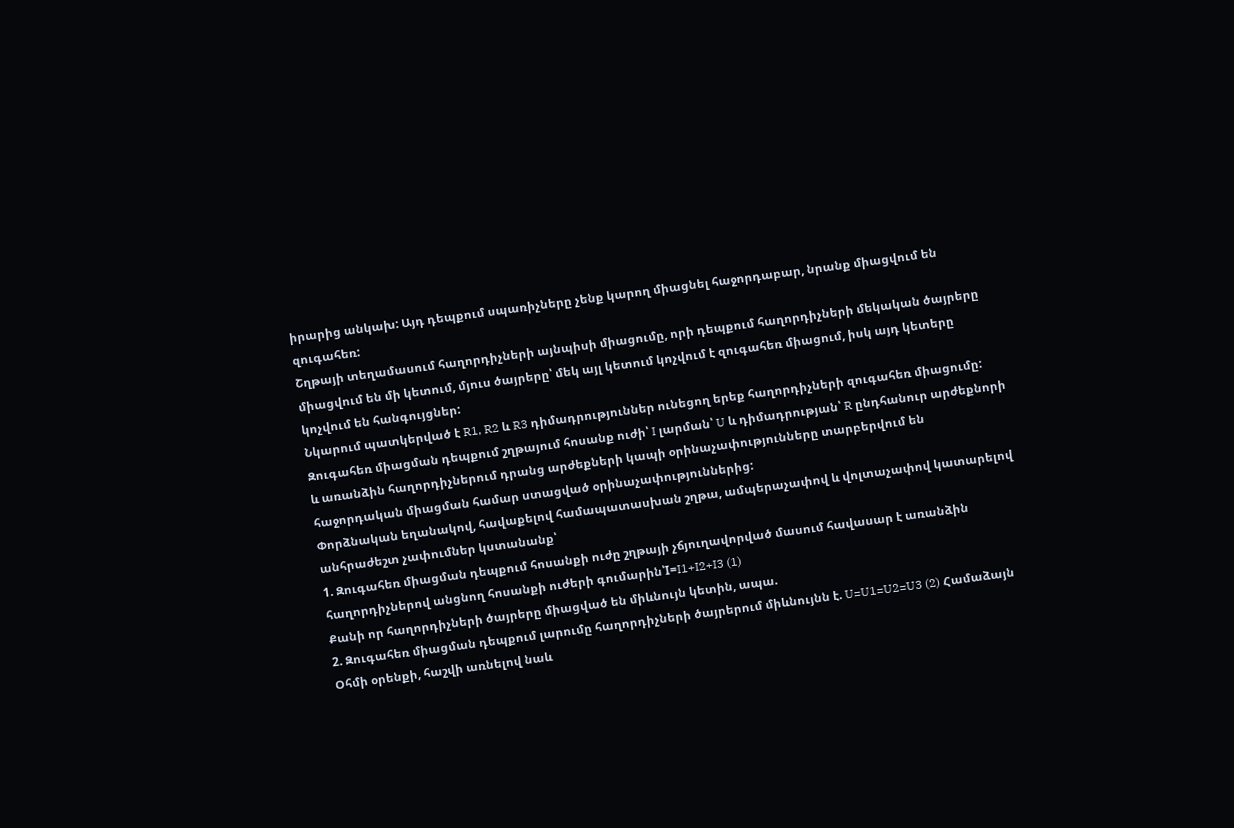իրարից անկախ: Այդ դեպքում սպառիչները չենք կարող միացնել հաջորդաբար, նրանք միացվում են զուգահեռ:
Շղթայի տեղամասում հաղորդիչների այնպիսի միացումը, որի դեպքում հաղորդիչների մեկական ծայրերը միացվում են մի կետում, մյուս ծայրերը՝ մեկ այլ կետում կոչվում է զուգահեռ միացում, իսկ այդ կետերը կոչվում են հանգույցներ:
Նկարում պատկերված է R1, R2 և R3 դիմադրություններ ունեցող երեք հաղորդիչների զուգահեռ միացումը:
Զուգահեռ միացման դեպքում շղթայում հոսանք ուժի՝ I լարման՝ U և դիմադրության՝ R ընդհանուր արժեքնորի և առանձին հաղորդիչներում դրանց արժեքների կապի օրինաչափությունները տարբերվում են հաջորդական միացման համար ստացված օրինաչափություններից:
Փորձնական եղանակով, հավաքելով համապատասխան շղթա, ամպերաչափով և վոլտաչափով կատարելով անհրաժեշտ չափումներ կստանանք՝
1. Զուգահեռ միացման դեպքում հոսանքի ուժը շղթայի չճյուղավորված մասում հավասար է առանձին հաղորդիչներով անցնող հոսանքի ուժերի գումարին՝I=I1+I2+I3 (1)
Քանի որ հաղորդիչների ծայրերը միացված են միևնույն կետին, ապա.
2. Զուգահեռ միացման դեպքում լարումը հաղորդիչների ծայրերում միևնույնն է. U=U1=U2=U3 (2) Համաձայն Օհմի օրենքի, հաշվի առնելով նաև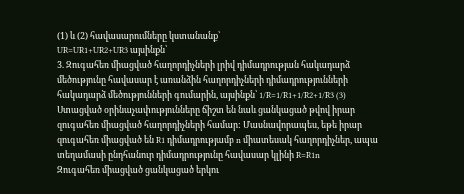(1) և (2) հավասարումները կստանանք՝
UR=UR1+UR2+UR3 այսինքն՝
3. Զուգահեռ միացված հաղորդիչների լրիվ դիմադրության հակադարձ մեծությունը հավասար է առանձին հաղորդիչների դիմադրությունների հակադարձ մեծությունների գումարին, այսինքն՝ 1/R=1/R1+1/R2+1/R3 (3)
Ստացված օրինաչափությունները ճիշտ են նաև ցանկացած թվով իրար զուգահեռ միացված հաղորդիչների համար: Մասնավորապես, եթե իրար զուգահեռ միացված են R1 դիմադրությամբ n միատեսակ հաղորդիչներ, ապա տեղամասի ընդհանուր դիմադրությունը հավասար կլինի R=R1n
Զուգահեռ միացված ցանկացած երկու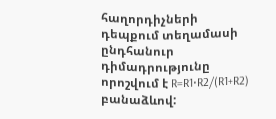հաղորդիչների դեպքում տեղամասի ընդհանուր դիմադրությունը որոշվում է R=R1⋅R2/(R1+R2) բանաձևով: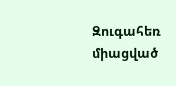Զուգահեռ միացված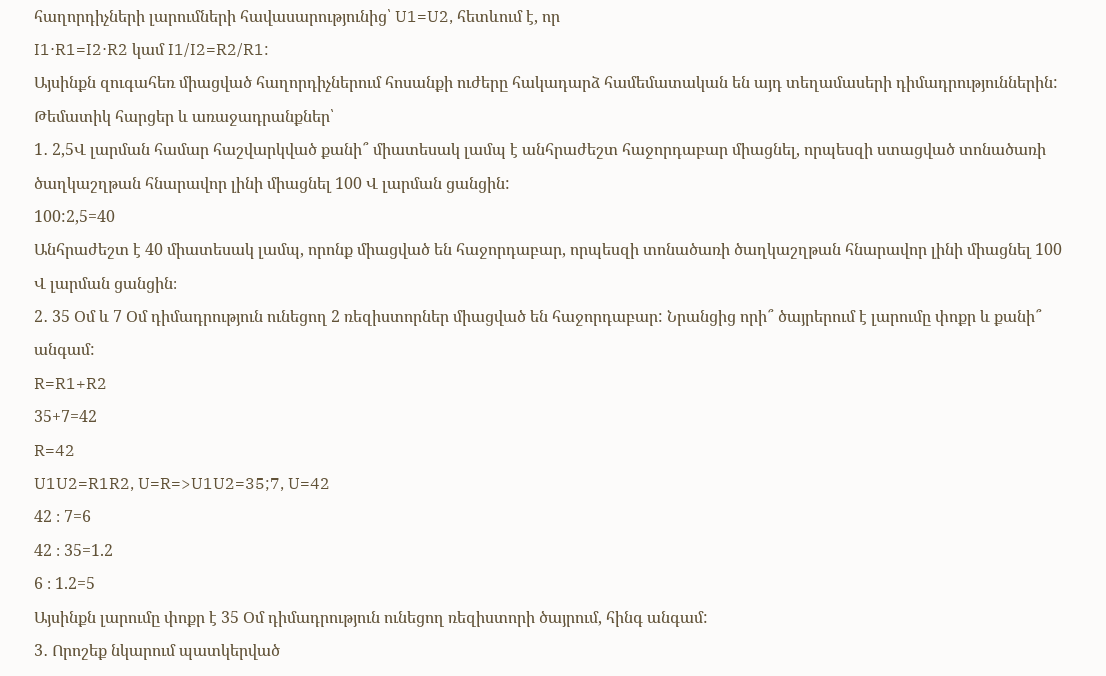հաղորդիչների լարումների հավասարությունից՝ U1=U2, հետևում է, որ
I1⋅R1=I2⋅R2 կամ I1/I2=R2/R1:
Այսինքն զուգահեռ միացված հաղորդիչներում հոսանքի ուժերը հակադարձ համեմատական են այդ տեղամասերի դիմադրություններին:
Թեմատիկ հարցեր և առաջադրանքներ՝
1․ 2,5Վ լարման համար հաշվարկված քանի՞ միատեսակ լամպ է անհրաժեշտ հաջորդաբար միացնել, որպեսզի ստացված տոնածառի ծաղկաշղթան հնարավոր լինի միացնել 100 Վ լարման ցանցին:
100:2,5=40
Անհրաժեշտ է 40 միատեսակ լամպ, որոնք միացված են հաջորդաբար, որպեսզի տոնածառի ծաղկաշղթան հնարավոր լինի միացնել 100 Վ լարման ցանցին։
2․ 35 Օմ և 7 Օմ դիմադրություն ունեցող 2 ռեզիստորներ միացված են հաջորդաբար: Նրանցից որի՞ ծայրերում է լարումը փոքր և քանի՞ անգամ:
R=R1+R2
35+7=42
R=42
U1U2=R1R2, U=R=>U1U2=35;7, U=42
42 ։ 7=6
42 ։ 35=1.2
6 ։ 1.2=5
Այսինքն լարումը փոքր է 35 Օմ դիմադրություն ունեցող ռեզիստորի ծայրում, հինգ անգամ:
3․ Որոշեք նկարում պատկերված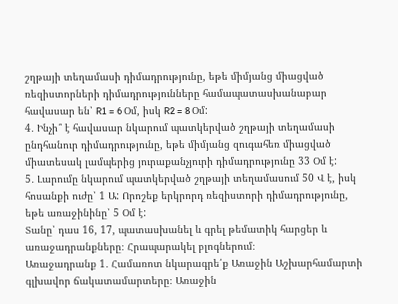շղթայի տեղամասի դիմադրությունը, եթե միմյանց միացված ռեզիստորների դիմադրությունները համապատասխանաբար հավասար են՝ R1 = 6 Օմ, իսկ R2 = 8 Օմ:
4․ Ինչի՞ է հավասար նկարում պատկերված շղթայի տեղամասի ընդհանուր դիմադրությունը, եթե միմյանց զուգահեռ միացված միատեսակ լամպերից յուրաքանչյուրի դիմադրությունը 33 Օմ է:
5․ Լարումը նկարում պատկերված շղթայի տեղամասում 50 Վ է, իսկ հոսանքի ուժը՝ 1 Ա: Որոշեք երկրորդ ռեզիստորի դիմադրությունը, եթե առաջինինը՝ 5 Օմ է:
Տանը՝ դաս 16, 17, պատասխանել և գրել թեմատիկ հարցեր և առաջադրանքները։ Հրապարակել բլոգներում։
Առաջադրանք 1․ Համառոտ նկարագրե՛ք Առաջին Աշխարհամարտի գլխավոր ճակատամարտերը։ Առաջին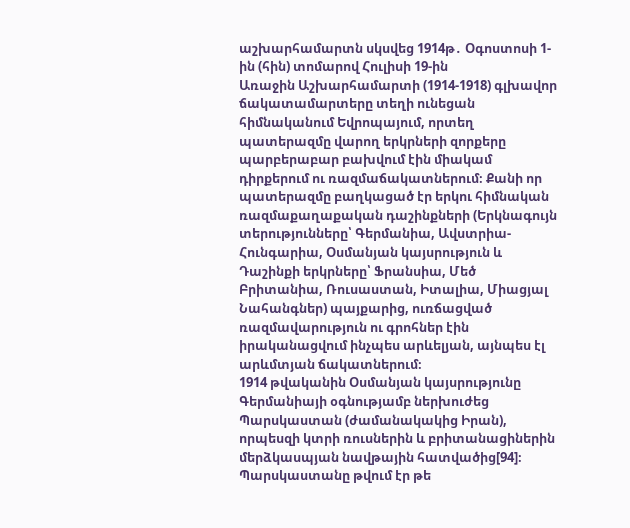աշխարհամարտն սկսվեց 1914թ․ Օգոստոսի 1-ին (հին) տոմարով Հուլիսի 19-ին
Առաջին Աշխարհամարտի (1914-1918) գլխավոր ճակատամարտերը տեղի ունեցան հիմնականում Եվրոպայում, որտեղ պատերազմը վարող երկրների զորքերը պարբերաբար բախվում էին միակամ դիրքերում ու ռազմաճակատներում։ Քանի որ պատերազմը բաղկացած էր երկու հիմնական ռազմաքաղաքական դաշինքների (Երկնագույն տերությունները՝ Գերմանիա, Ավստրիա-Հունգարիա, Օսմանյան կայսրություն և Դաշինքի երկրները՝ Ֆրանսիա, Մեծ Բրիտանիա, Ռուսաստան, Իտալիա, Միացյալ Նահանգներ) պայքարից, ուռճացված ռազմավարություն ու գրոհներ էին իրականացվում ինչպես արևելյան, այնպես էլ արևմտյան ճակատներում։
1914 թվականին Օսմանյան կայսրությունը Գերմանիայի օգնությամբ ներխուժեց Պարսկաստան (ժամանակակից Իրան), որպեսզի կտրի ռուսներին և բրիտանացիներին մերձկասպյան նավթային հատվածից[94]։ Պարսկաստանը թվում էր թե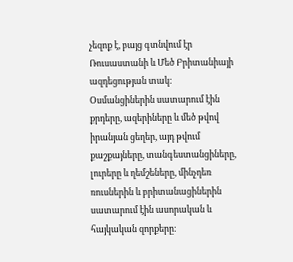չեզոք է, բայց գտնվում էր Ռուսաստանի և Մեծ Բրիտանիայի ազդեցության տակ։ Օսմանցիներին սատարում էին քրդերը, ազերիները և մեծ թվով իրանյան ցեղեր, այդ թվում քաշքայները, տանգեստանցիները, լուրերը և ղեմշեները, մինչդեռ ռուսներին և բրիտանացիներին սատարում էին ասորական և հայկական զորքերը։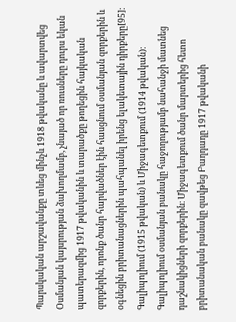Պարսկական արշավանքը տևեց մինչև 1918 թվականը և ավարտվեց Օսմանյան կայսրության ձախողմամբ, չնայած որ ռուսները դուրս եկան պատերազմից 1917 թվականին և տարածքը թողեցին հայկական զորքերին, որոնք ծանր հարվածներ էին հասցնում օսմանյան զորքերին և օգնեցին բրիտանացներին պահպանել իրենց ելակետային դիրքերը[95]։
Գալիպոլիում (1915 թվական) և Միջագետքում (1914 թվական)։ Գալիպոլիում օսմանյան բանակը հաջողությամբ նահանջի մատնեց դաշնակիցների զորքերին։ Միջագետքում ծանր մարտերից հետո բրիտանական բանակը զավթեց Բաղդադը 1917 թվականի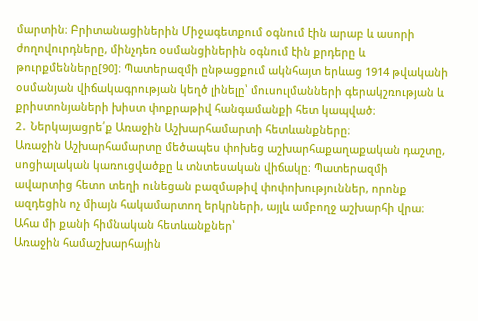մարտին։ Բրիտանացիներին Միջագետքում օգնում էին արաբ և ասորի ժողովուրդները, մինչդեռ օսմանցիներին օգնում էին քրդերը և թուրքմենները[90]։ Պատերազմի ընթացքում ակնհայտ երևաց 1914 թվականի օսմանյան վիճակագրության կեղծ լինելը՝ մուսուլմանների գերակշռության և քրիստոնյաների խիստ փոքրաթիվ հանգամանքի հետ կապված։
2․ Ներկայացրե՛ք Առաջին Աշխարհամարտի հետևանքները։
Առաջին Աշխարհամարտը մեծապես փոխեց աշխարհաքաղաքական դաշտը, սոցիալական կառուցվածքը և տնտեսական վիճակը։ Պատերազմի ավարտից հետո տեղի ունեցան բազմաթիվ փոփոխություններ, որոնք ազդեցին ոչ միայն հակամարտող երկրների, այլև ամբողջ աշխարհի վրա։ Ահա մի քանի հիմնական հետևանքներ՝
Առաջին համաշխարհային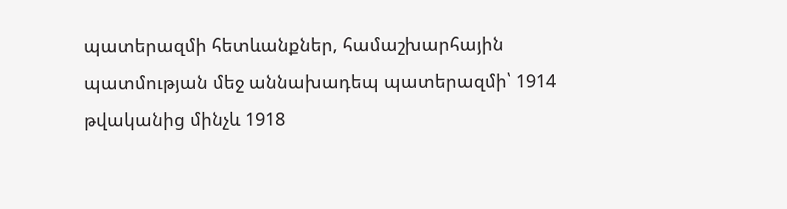պատերազմի հետևանքներ, համաշխարհային պատմության մեջ աննախադեպ պատերազմի՝ 1914 թվականից մինչև 1918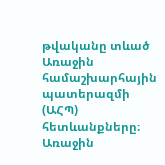թվականը տևած Առաջին համաշխարհային պատերազմի (ԱՀՊ) հետևանքները։
Առաջին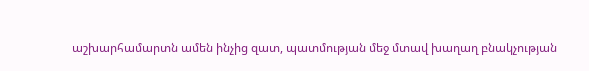աշխարհամարտն ամեն ինչից զատ, պատմության մեջ մտավ խաղաղ բնակչության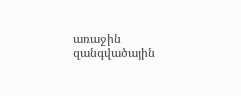առաջին զանգվածային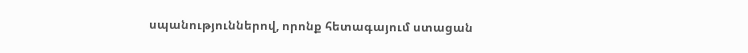սպանություններով, որոնք հետագայում ստացան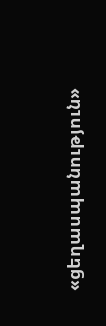«ցեղասպանություն»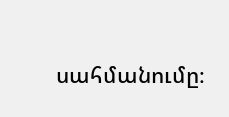սահմանումը։